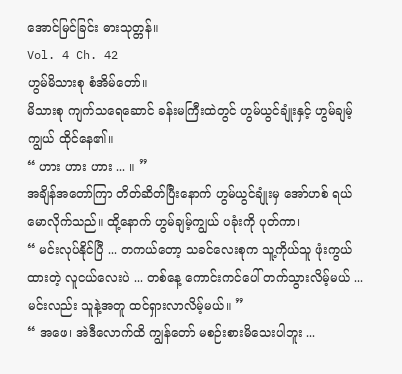အောင်မြင်ခြင်း ဓားသုတ္တန်။
Vol. 4 Ch. 42
ဟွမ်မိသားစု စံအိမ်တော်။
မိသားစု ကျက်သရေဆောင် ခန်းမကြီးထဲတွင် ဟွမ်ယွင်ချုံးနှင့် ဟွမ်ချမ့်ကျွယ် ထိုင်နေ၏။
“ ဟား ဟား ဟား ... ။ ”
အချိန်အတော်ကြာ တိတ်ဆိတ်ပြီးနောက် ဟွမ်ယွင်ချုံးမှ အော်ဟစ် ရယ်မောလိုက်သည်။ ထို့နောက် ဟွမ်ချမ့်ကျွယ် ပခုံးကို ပုတ်ကာ၊
“ မင်းလုပ်နိုင်ပြီ ... တကယ်တော့ သခင်လေးစုက သူ့ကိုယ်သူ ဖုံးကွယ်ထားတဲ့ လူငယ်လေးပဲ ... တစ်နေ့ ကောင်းကင်ပေါ် တက်သွားလိမ့်မယ် ... မင်းလည်း သူနဲ့အတူ ထင်ရှားလာလိမ့်မယ်။ ”
“ အဖေ၊ အဲဒီလောက်ထိ ကျွန်တော် မစဉ်းစားမိသေးပါဘူး ...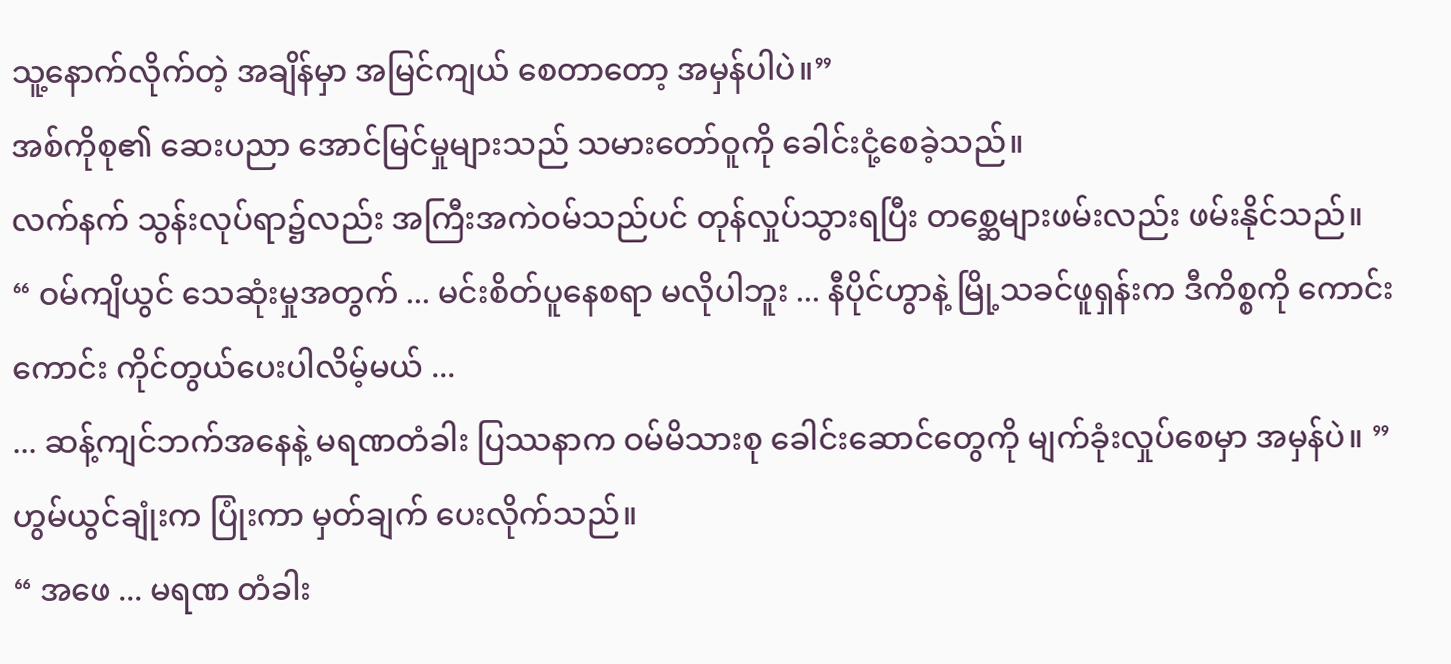သူ့နောက်လိုက်တဲ့ အချိန်မှာ အမြင်ကျယ် စေတာတော့ အမှန်ပါပဲ။”
အစ်ကိုစု၏ ဆေးပညာ အောင်မြင်မှုများသည် သမားတော်ဝူကို ခေါင်းငုံ့စေခဲ့သည်။
လက်နက် သွန်းလုပ်ရာ၌လည်း အကြီးအကဲဝမ်သည်ပင် တုန်လှုပ်သွားရပြီး တစ္ဆေများဖမ်းလည်း ဖမ်းနိုင်သည်။
“ ဝမ်ကျိယွင် သေဆုံးမှုအတွက် ... မင်းစိတ်ပူနေစရာ မလိုပါဘူး ... နီပိုင်ဟွာနဲ့ မြို့သခင်ဖူရှန်းက ဒီကိစ္စကို ကောင်းကောင်း ကိုင်တွယ်ပေးပါလိမ့်မယ် ...
... ဆန့်ကျင်ဘက်အနေနဲ့ မရဏတံခါး ပြဿနာက ဝမ်မိသားစု ခေါင်းဆောင်တွေကို မျက်ခုံးလှုပ်စေမှာ အမှန်ပဲ။ ”
ဟွမ်ယွင်ချုံးက ပြုံးကာ မှတ်ချက် ပေးလိုက်သည်။
“ အဖေ ... မရဏ တံခါး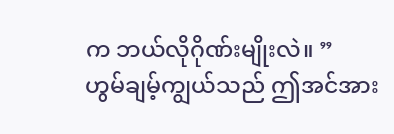က ဘယ်လိုဂိုဏ်းမျိုးလဲ။ ”
ဟွမ်ချမ့်ကျွယ်သည် ဤအင်အား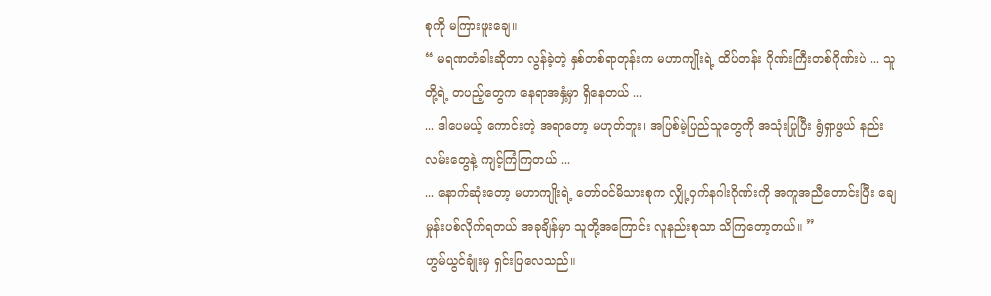စုကို မကြားဖူးချေ။
“ မရဏတံခါးဆိုတာ လွန်ခဲ့တဲ့ နှစ်တစ်ရာတုန်းက မဟာကျိုးရဲ့ ထိပ်တန်း ဂိုဏ်းကြီးတစ်ဂိုဏ်းပဲ ... သူတို့ရဲ့ တပည့်တွေက နေရာအနှံ့မှာ ရှိနေတယ် ...
... ဒါပေမယ့် ကောင်းတဲ့ အရာတော့ မဟုတ်ဘူး၊ အပြစ်မဲ့ပြည်သူတွေကို အသုံးပြုပြီး ရွံရှာဖွယ် နည်းလမ်းတွေနဲ့ ကျင့်ကြံကြတယ် ...
... နောက်ဆုံးတော့ မဟာကျိုးရဲ့ တော်ဝင်မိသားစုက လျှို့ဝှက်နဂါးဂိုဏ်းကို အကူအညီတောင်းပြီး ချေမှုန်းပစ်လိုက်ရတယ် အခုချိန်မှာ သူတို့အကြောင်း လူနည်းစုသာ သိကြတော့တယ်။ ”
ဟွမ်ယွင်ချုံးမှ ရှင်းပြလေသည်။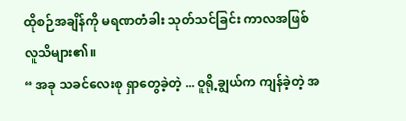ထိုစဉ်အချိန်ကို မရဏတံခါး သုတ်သင်ခြင်း ကာလအဖြစ် လူသိများ၏။
“ အခု သခင်လေးစု ရှာတွေခဲ့တဲ့ ... ဝူရို့ချွယ်က ကျန်ခဲ့တဲ့ အ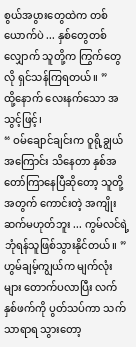စွယ်အပွားတွေထဲက တစ်ယောက်ပဲ ... နှစ်တွေတစ်လျှောက် သူတို့က ကြွက်တွေလို ရှင်သန်ကြရတယ်။ ”
ထို့နောက် လေးနက်သော အသွင့်ဖြင့်၊
“ ဝမ်ချောင်ချင်းက ဝူရို့ချွယ်အကြောင်း သိနေတာ နှစ်အတော်ကြာနေပြီဆိုတော့ သူတို့ အတွက် ကောင်းတဲ့ အကျိုးဆက်မဟုတ်ဘူး ... ကွမ်လင်ရဲ့ ဘုံရန်သူဖြစ်သွားနိုင်တယ်။ ”
ဟွမ်ချမ့်ကျွယ်က မျက်လုံးများ တောက်ပလာပြီး လက်နှစ်ဖက်ကို ပွတ်သပ်ကာ သက်သာရာရ သွားတော့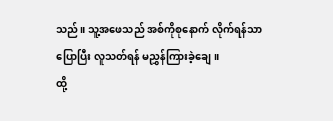သည်။ သူ့အဖေသည် အစ်ကိုစုနောက် လိုက်ရန်သာ ပြောပြီး လူသတ်ရန် မညွှန်ကြားခဲ့ချေ။
ထို့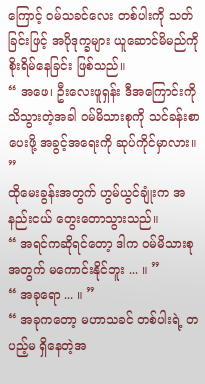ကြောင့် ဝမ်သခင်လေး တစ်ပါးကို သတ်ခြင်းဖြင့် အပိုဒုက္ခများ ယူဆောင်မိမည်ကို စိုးရိမ်နေခြင်း ဖြစ်သည်။
“ အဖေ၊ ဦးလေးဖူရှန်း ဒီအကြောင်းကို သိသွားတဲ့အခါ ဝမ်မိသားစုကို သင်ခန်းစာပေးဖို့ အခွင့်အရေးကို ဆုပ်ကိုင်မှာလား။ ”
ထိုမေးခွန်းအတွက် ဟွမ်ယွင်ချုံးက အနည်းငယ် တွေးတောသွားသည်။
“ အရင်ကဆိုရင်တော့ ဒါက ဝမ်မိသားစုအတွက် မကောင်းနိုင်ဘူး ... ။ ”
“ အခုရော ... ။ ”
“ အခုကတော့ မဟာသခင် တစ်ပါးရဲ့ တပည့်မ ရှိနေတဲ့အ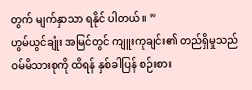တွက် မျက်နှာသာ ရနိုင် ပါတယ်။ ”
ဟွမ်ယွင်ချုံး အမြင်တွင် ကျူးကုချင်း၏ တည်ရှိမှုသည် ဝမ်မိသားစုကို ထိရန် နှစ်ခါပြန် စဉ်းစား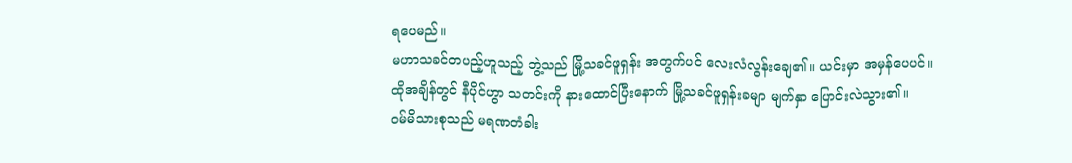ရပေမည်။
မဟာသခင်တပည့်ဟူသည့် ဘွဲ့သည် မြို့သခင်ဖူရှန်း အတွက်ပင် လေးလံလွန်းချေ၏။ ယင်းမှာ အမှန်ပေပင်။
ထိုအချိန်တွင် နီပိုင်ဟွာ သတင်းကို နားထောင်ပြီးနောက် မြို့သခင်ဖူရှန်းခမျာ မျက်နှာ ပြောင်းလဲသွား၏။
ဝမ်မိသားစုသည် မရဏတံခါး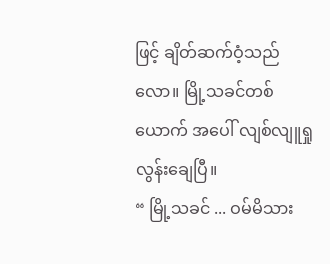ဖြင့် ချိတ်ဆက်ဝံ့သည်လော။ မြို့သခင်တစ်ယောက် အပေါ် လျစ်လျူရှုလွန်းချေပြီ။
“ မြို့သခင် ... ဝမ်မိသား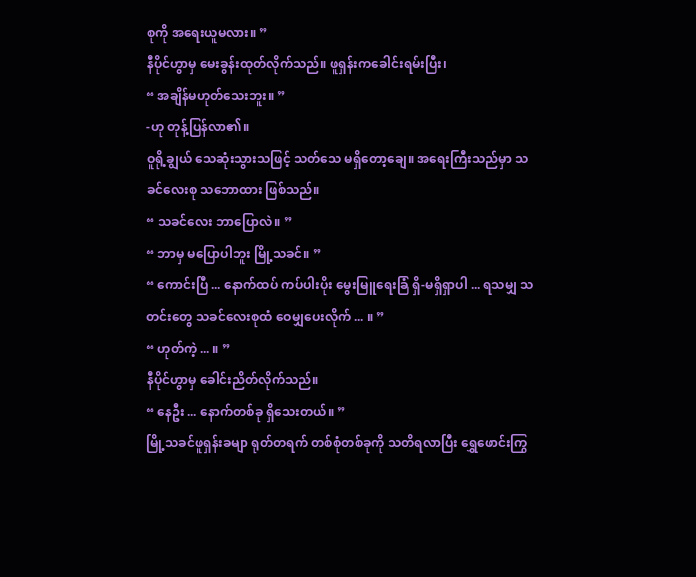စုကို အရေးယူမလား။ ”
နီပိုင်ဟွာမှ မေးခွန်းထုတ်လိုက်သည်။ ဖူရှန်းကခေါင်းရမ်းပြီး၊
“ အချိန်မဟုတ်သေးဘူး။ ”
-ဟု တုန့်ပြန်လာ၏။
ဝူရို့ချွယ် သေဆုံးသွားသဖြင့် သတ်သေ မရှိတော့ချေ။ အရေးကြီးသည်မှာ သခင်လေးစု သဘောထား ဖြစ်သည်။
“ သခင်လေး ဘာပြောလဲ။ ”
“ ဘာမှ မပြောပါဘူး မြို့သခင်။ ”
“ ကောင်းပြီ ... နောက်ထပ် ကပ်ပါးပိုး မွေးမြူရေးခြံ ရှိ-မရှိရှာပါ ... ရသမျှ သတင်းတွေ သခင်လေးစုထံ ဝေမျှပေးလိုက် ... ။ ”
“ ဟုတ်ကဲ့ ... ။ ”
နီပိုင်ဟွာမှ ခေါင်းညိတ်လိုက်သည်။
“ နေဦး ... နောက်တစ်ခု ရှိသေးတယ်။ ”
မြို့သခင်ဖူရှန်းခမျာ ရုတ်တရက် တစ်စုံတစ်ခုကို သတိရလာပြီး ရွှေဖောင်းကြွ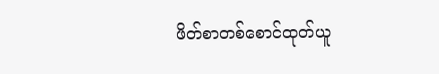ဖိတ်စာတစ်စောင်ထုတ်ယူ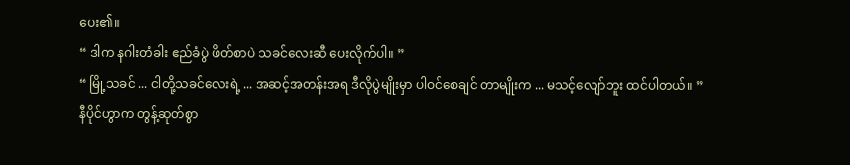ပေး၏။
“ ဒါက နဂါးတံခါး ဧည်ခံပွဲ ဖိတ်စာပဲ သခင်လေးဆီ ပေးလိုက်ပါ။ ”
“ မြို့သခင် ... ငါတို့သခင်လေးရဲ့ ... အဆင့်အတန်းအရ ဒီလိုပွဲမျိုးမှာ ပါဝင်စေချင် တာမျိုးက ... မသင့်လျော်ဘူး ထင်ပါတယ်။ ”
နီပိုင်ဟွာက တွန့်ဆုတ်စွာ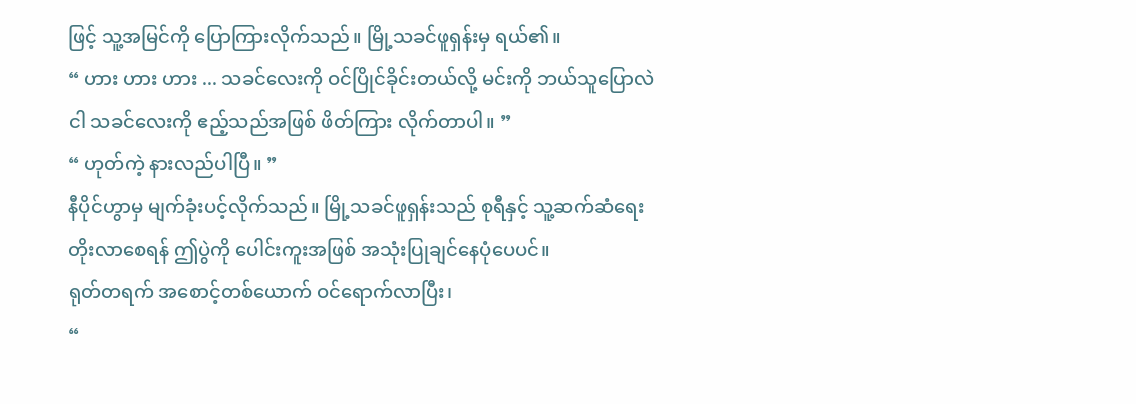ဖြင့် သူ့အမြင်ကို ပြောကြားလိုက်သည်။ မြို့သခင်ဖူရှန်းမှ ရယ်၏။
“ ဟား ဟား ဟား ... သခင်လေးကို ဝင်ပြိုင်ခိုင်းတယ်လို့ မင်းကို ဘယ်သူပြောလဲ ငါ သခင်လေးကို ဧည့်သည်အဖြစ် ဖိတ်ကြား လိုက်တာပါ။ ”
“ ဟုတ်ကဲ့ နားလည်ပါပြီ။ ”
နီပိုင်ဟွာမှ မျက်ခုံးပင့်လိုက်သည်။ မြို့သခင်ဖူရှန်းသည် စုရီနှင့် သူ့ဆက်ဆံရေး တိုးလာစေရန် ဤပွဲကို ပေါင်းကူးအဖြစ် အသုံးပြုချင်နေပုံပေပင်။
ရုတ်တရက် အစောင့်တစ်ယောက် ဝင်ရောက်လာပြီး၊
“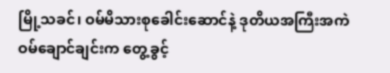မြို့သခင်၊ ဝမ်မိသားစုခေါင်းဆောင်နဲ့ ဒုတိယအကြီးအကဲ ဝမ်ချောင်ချင်းက တွေ့ခွင့်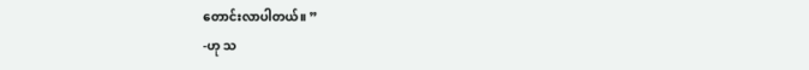တောင်းလာပါတယ်။ ”
-ဟု သ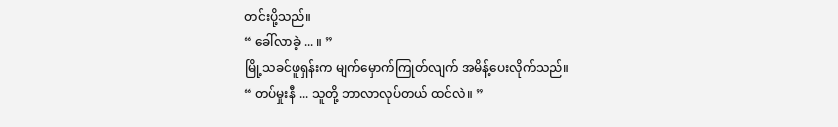တင်းပို့သည်။
“ ခေါ်လာခဲ့ ... ။ ”
မြို့သခင်ဖူရှန်းက မျက်မှောက်ကြုတ်လျက် အမိန့်ပေးလိုက်သည်။
“ တပ်မှုးနီ ... သူတို့ ဘာလာလုပ်တယ် ထင်လဲ။ ”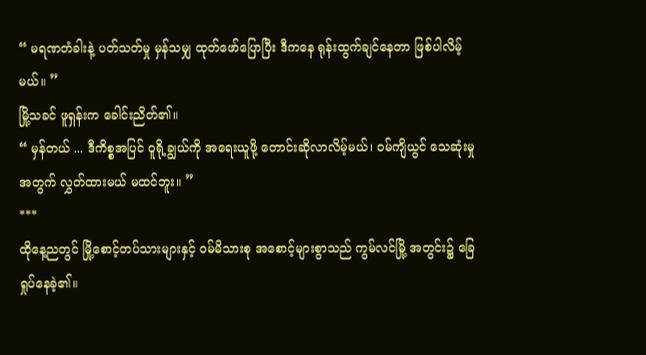“ မရဏတံခါးနဲ့ ပတ်သတ်မှု မှန်သမျှ ထုတ်ဖော်ပြောပြီး ဒီကနေ ရုန်းထွက်ချင်နေတာ ဖြစ်ပါလိမ့်မယ်။ ”
မြို့သခင် ဖူရှန်းက ခေါင်းညိတ်၏။
“ မှန်တယ် ... ဒီကိစ္စအပြင် ဝူရို့ချွယ်ကို အရေးယူဖို့ တောင်းဆိုလာလိမ့်မယ်၊ ဝမ်ကျိယွင် သေဆုံးမှုအတွက် လွှတ်ထားမယ် မထင်ဘူး။ ”
***
ထိုနေ့ညတွင် မြို့စောင့်တပ်သားများနှင့် ဝမ်မိသားစု အစောင့်များစွာသည် ကွမ်လင်မြို့ အတွင်း၌ ခြေရှုပ်နေခဲ့၏။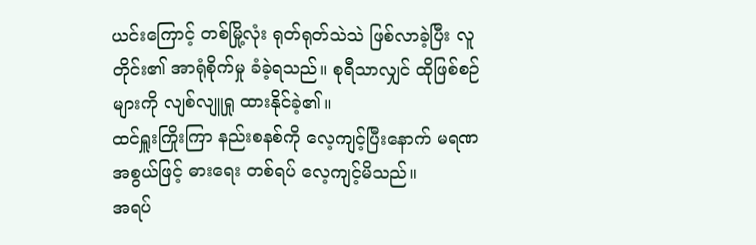ယင်းကြောင့် တစ်မြို့လုံး ရုတ်ရုတ်သဲသဲ ဖြစ်လာခဲ့ပြီး လူတိုင်း၏ အာရုံစိုက်မှု ခံခဲ့ရသည်။ စုရီသာလျှင် ထိုဖြစ်စဉ်များကို လျစ်လျူရှု ထားနိုင်ခဲ့၏။
ထင်ရှူးကြိုးကြာ နည်းစနစ်ကို လေ့ကျင့်ပြီးနောက် မရဏအစွယ်ဖြင့် ဓားရေး တစ်ရပ် လေ့ကျင့်မိသည်။
အရပ်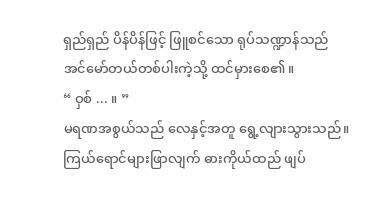ရှည်ရှည် ပိန်ပိန်ဖြင့် ဖြူစင်သော ရုပ်သဏ္ဍာန်သည် အင်မော်တယ်တစ်ပါးကဲ့သို့ ထင်မှားစေ၏။
“ ဝှစ် ... ။ ”
မရဏအစွယ်သည် လေနှင့်အတူ ရွေ့လျားသွားသည်။ ကြယ်ရောင်များဖြာလျက် ဓားကိုယ်ထည် ဖျပ်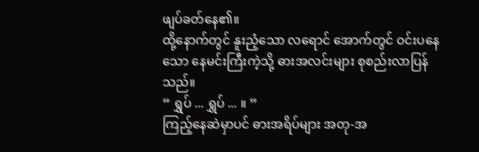ဖျပ်ခတ်နေ၏။
ထို့နောက်တွင် နူးညံ့သော လရောင် အောက်တွင် ဝင်းပနေသော နေမင်းကြီးကဲ့သို့ ဓားအလင်းများ စုစည်းလာပြန်သည်။
“ ရွှပ် ... ရွှပ် ... ။ ”
ကြည့်နေဆဲမှာပင် ဓားအရိပ်များ အတု-အ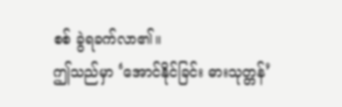စစ် ခွဲရခက်လာ၏။
ဤသည်မှာ ‘အောင်နိုင်ခြင်း ဓားသုတ္တန်’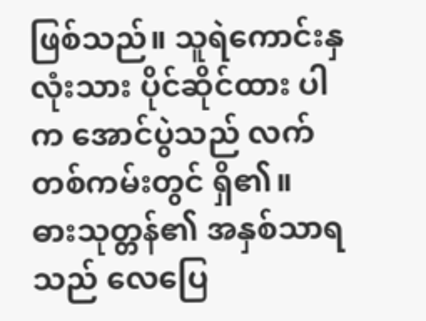ဖြစ်သည်။ သူရဲကောင်းနှလုံးသား ပိုင်ဆိုင်ထား ပါက အောင်ပွဲသည် လက်တစ်ကမ်းတွင် ရှိ၏။
ဓားသုတ္တန်၏ အနှစ်သာရသည် လေပြေ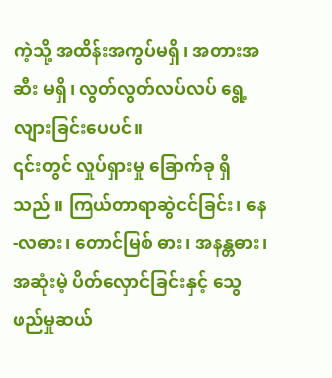ကဲ့သို့ အထိန်းအကွပ်မရှိ၊ အတားအဆီး မရှိ၊ လွတ်လွတ်လပ်လပ် ရွေ့လျားခြင်းပေပင်။
၎င်းတွင် လှုပ်ရှားမှု ခြောက်ခု ရှိသည်။ ကြယ်တာရာဆွဲငင်ခြင်း၊ နေ-လဓား၊ တောင်မြစ် ဓား၊ အနန္တဓား၊ အဆုံးမဲ့ ပိတ်လှောင်ခြင်းနှင့် သွေဖည်မှုဆယ်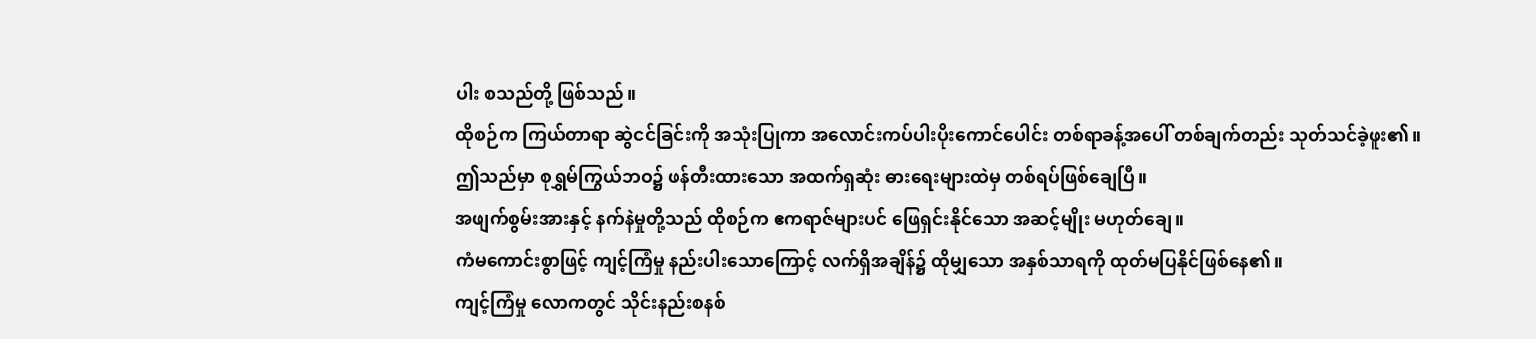ပါး စသည်တို့ ဖြစ်သည်။
ထိုစဉ်က ကြယ်တာရာ ဆွဲငင်ခြင်းကို အသုံးပြုကာ အလောင်းကပ်ပါးပိုးကောင်ပေါင်း တစ်ရာခန့်အပေါ် တစ်ချက်တည်း သုတ်သင်ခဲ့ဖူး၏။
ဤသည်မှာ စုရွှမ်ကြွယ်ဘဝ၌ ဖန်တီးထားသော အထက်ရှဆုံး ဓားရေးများထဲမှ တစ်ရပ်ဖြစ်ချေပြီ။
အဖျက်စွမ်းအားနှင့် နက်နဲမှုတို့သည် ထိုစဉ်က ဧကရာဇ်များပင် ဖြေရှင်းနိုင်သော အဆင့်မျိုး မဟုတ်ချေ။
ကံမကောင်းစွာဖြင့် ကျင့်ကြံမှု နည်းပါးသောကြောင့် လက်ရှိအချိန်၌ ထိုမျှသော အနှစ်သာရကို ထုတ်မပြနိုင်ဖြစ်နေ၏။
ကျင့်ကြံမှု လောကတွင် သိုင်းနည်းစနစ်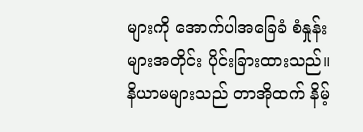များကို အောက်ပါအခြေခံ စံနှုန်းများအတိုင်း ပိုင်းခြားထားသည်။
နိယာမများသည် တာအိုထက် နိမ့်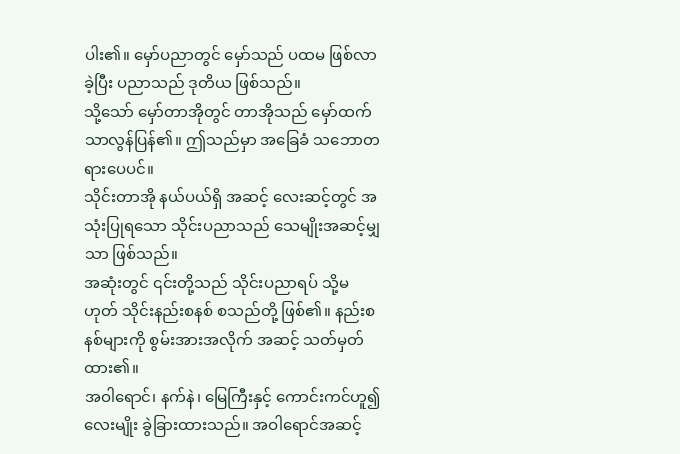ပါး၏။ မှော်ပညာတွင် မှော်သည် ပထမ ဖြစ်လာခဲ့ပြီး ပညာသည် ဒုတိယ ဖြစ်သည်။
သို့သော် မှော်တာအိုတွင် တာအိုသည် မှော်ထက် သာလွန်ပြန်၏။ ဤသည်မှာ အခြေခံ သဘောတရားပေပင်။
သိုင်းတာအို နယ်ပယ်ရှိ အဆင့် လေးဆင့်တွင် အသုံးပြုရသော သိုင်းပညာသည် သေမျိုးအဆင့်မျှသာ ဖြစ်သည်။
အဆုံးတွင် ၎င်းတို့သည် သိုင်းပညာရပ် သို့မဟုတ် သိုင်းနည်းစနစ် စသည်တို့ ဖြစ်၏။ နည်းစနစ်များကို စွမ်းအားအလိုက် အဆင့် သတ်မှတ်ထား၏။
အဝါရောင်၊ နက်နဲ၊ မြေကြီးနှင့် ကောင်းကင်ဟူ၍ လေးမျိုး ခွဲခြားထားသည်။ အဝါရောင်အဆင့်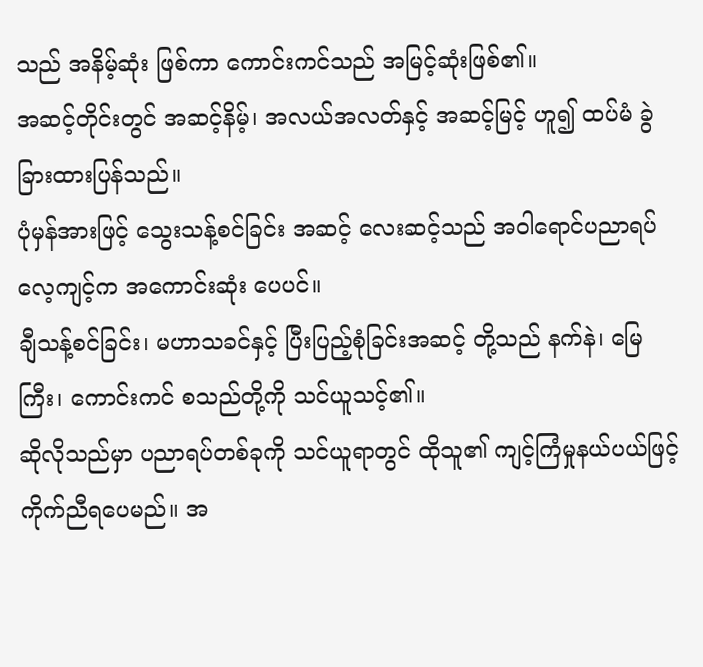သည် အနိမ့်ဆုံး ဖြစ်ကာ ကောင်းကင်သည် အမြင့်ဆုံးဖြစ်၏။
အဆင့်တိုင်းတွင် အဆင့်နိမ့်၊ အလယ်အလတ်နှင့် အဆင့်မြင့် ဟူ၍ ထပ်မံ ခွဲခြားထားပြန်သည်။
ပုံမှန်အားဖြင့် သွေးသန့်စင်ခြင်း အဆင့် လေးဆင့်သည် အဝါရောင်ပညာရပ်လေ့ကျင့်က အကောင်းဆုံး ပေပင်။
ချီသန့်စင်ခြင်း၊ မဟာသခင်နှင့် ပြီးပြည့်စုံခြင်းအဆင့် တို့သည် နက်နဲ၊ မြေကြီး၊ ကောင်းကင် စသည်တို့ကို သင်ယူသင့်၏။
ဆိုလိုသည်မှာ ပညာရပ်တစ်ခုကို သင်ယူရာတွင် ထိုသူ၏ ကျင့်ကြံမှုနယ်ပယ်ဖြင့် ကိုက်ညီရပေမည်။ အ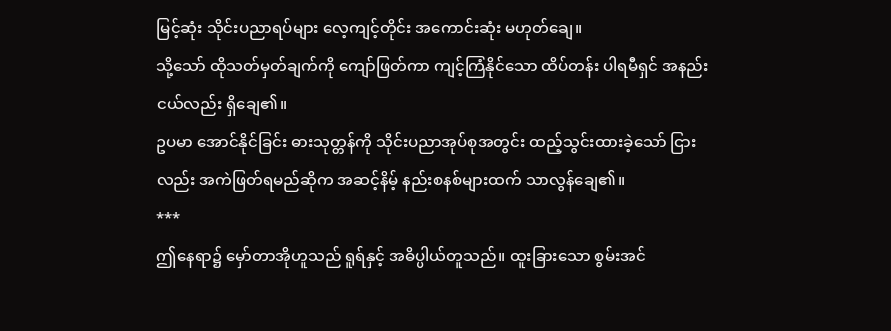မြင့်ဆုံး သိုင်းပညာရပ်များ လေ့ကျင့်တိုင်း အကောင်းဆုံး မဟုတ်ချေ။
သို့သော် ထိုသတ်မှတ်ချက်ကို ကျော်ဖြတ်ကာ ကျင့်ကြံနိုင်သော ထိပ်တန်း ပါရမီရှင် အနည်းငယ်လည်း ရှိချေ၏။
ဥပမာ အောင်နိုင်ခြင်း ဓားသုတ္တန်ကို သိုင်းပညာအုပ်စုအတွင်း ထည့်သွင်းထားခဲ့သော် ငြားလည်း အကဲဖြတ်ရမည်ဆိုက အဆင့်နိမ့် နည်းစနစ်များထက် သာလွန်ချေ၏။
***
ဤနေရာ၌ မှော်တာအိုဟူသည် ရူရ်နှင့် အဓိပ္ပါယ်တူသည်။ ထူးခြားသော စွမ်းအင်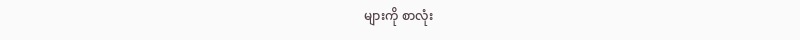များကို စာလုံး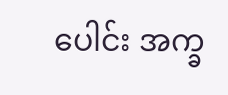ပေါင်း အက္ခ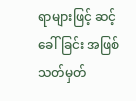ရာများဖြင့် ဆင့်ခေါ်ခြင်း အဖြစ် သတ်မှတ်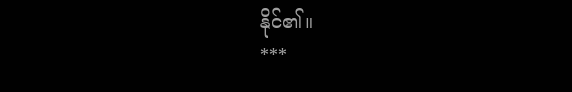နိုင်၏။
***